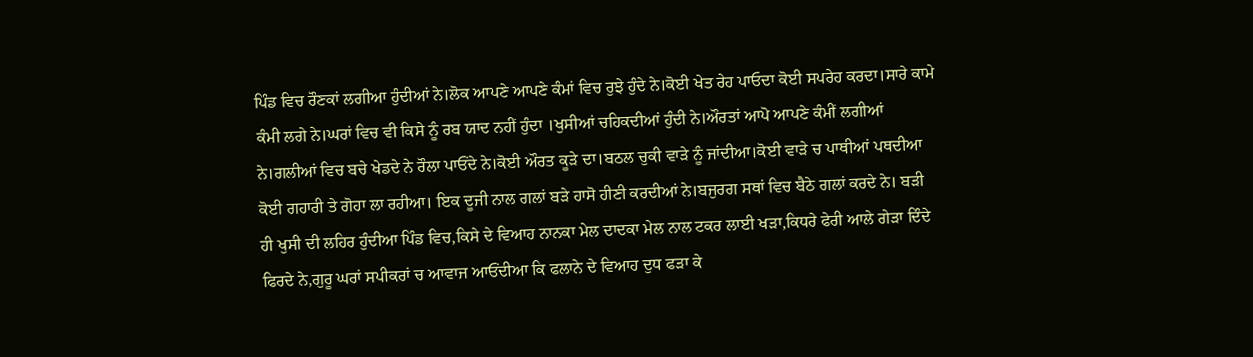ਪਿੰਡ ਵਿਚ ਰੌਣਕਾਂ ਲਗੀਆ ਹੁੰਦੀਆਂ ਨੇ।ਲੋਕ ਆਪਣੇ ਆਪਣੇ ਕੰਮਾਂ ਵਿਚ ਰੁਝੇ ਹੁੰਦੇ ਨੇ।ਕੋਈ ਖੇਤ ਰੇਹ ਪਾਓਦਾ ਕੋਈ ਸਪਰੇਹ ਕਰਦਾ।ਸਾਰੇ ਕਾਮੇ ਕੰਮੀ ਲਗੇ ਨੇ।ਘਰਾਂ ਵਿਚ ਵੀ ਕਿਸੇ ਨੂੰ ਰਬ ਯਾਦ ਨਹੀਂ ਹੁੰਦਾ ।ਖੁਸੀਆਂ ਚਹਿਕਦੀਆਂ ਹੁੰਦੀ ਨੇ।ਔਰਤਾਂ ਆਪੋ ਆਪਣੇ ਕੰਮੀਂ ਲਗੀਆਂ ਨੇ।ਗਲੀਆਂ ਵਿਚ ਬਚੇ ਖੇਡਦੇ ਨੇ ਰੌਲਾ ਪਾਓਂਦੇ ਨੇ।ਕੋਈ ਔਰਤ ਕੂੜੇ ਦਾ।ਬਠਲ ਚੁਕੀ ਵਾੜੇ ਨੂੰ ਜਾਂਦੀਆ।ਕੋਈ ਵਾੜੇ ਚ ਪਾਥੀਆਂ ਪਥਦੀਆ ਕੋਈ ਗਹਾਰੀ ਤੇ ਗੋਹਾ ਲਾ ਰਹੀਆ। ਇਕ ਦੂਜੀ ਨਾਲ ਗਲਾਂ ਬੜੇ ਹਾਸੋ ਹੀਣੀ ਕਰਦੀਆਂ ਨੇ।ਬਜੁਰਗ ਸਥਾਂ ਵਿਚ ਬੈਠੇ ਗਲਾਂ ਕਰਦੇ ਨੇ। ਬੜੀ ਹੀ ਖੁਸੀ ਦੀ ਲਹਿਰ ਹੁੰਦੀਆ ਪਿੰਡ ਵਿਚ,ਕਿਸੇ ਦੇ ਵਿਆਹ ਨਾਨਕਾ ਮੇਲ ਦਾਦਕਾ ਮੇਲ ਨਾਲ ਟਕਰ ਲਾਈ ਖੜਾ,ਕਿਧਰੇ ਫੇਰੀ ਆਲੇ ਗੇੜਾ ਦਿੰਦੇ ਫਿਰਦੇ ਨੇ,ਗੁਰੂ ਘਰਾਂ ਸਪੀਕਰਾਂ ਚ ਆਵਾਜ ਆਓਂਦੀਆ ਕਿ ਫਲਾਨੇ ਦੇ ਵਿਆਹ ਦੁਧ ਫੜਾ ਕੇ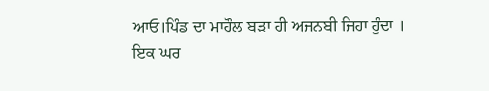ਆਓ।ਪਿੰਡ ਦਾ ਮਾਹੌਲ ਬੜਾ ਹੀ ਅਜਨਬੀ ਜਿਹਾ ਹੁੰਦਾ ।
ਇਕ ਘਰ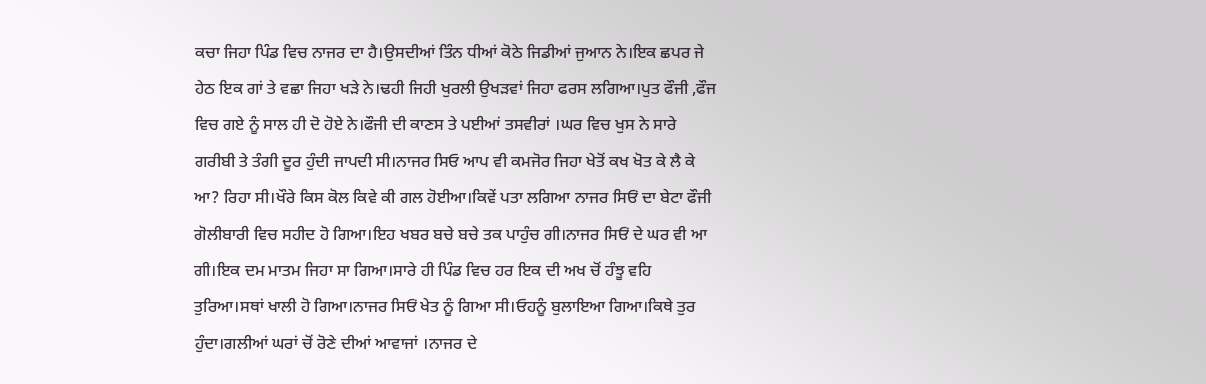ਕਚਾ ਜਿਹਾ ਪਿੰਡ ਵਿਚ ਨਾਜਰ ਦਾ ਹੈ।ਉਸਦੀਆਂ ਤਿੰਨ ਧੀਆਂ ਕੋਠੇ ਜਿਡੀਆਂ ਜੁਆਨ ਨੇ।ਇਕ ਛਪਰ ਜੇ ਹੇਠ ਇਕ ਗਾਂ ਤੇ ਵਛਾ ਜਿਹਾ ਖੜੇ ਨੇ।ਢਹੀ ਜਿਹੀ ਖੁਰਲੀ ਉਖੜਵਾਂ ਜਿਹਾ ਫਰਸ ਲਗਿਆ।ਪੁਤ ਫੌਜੀ ,ਫੌਜ ਵਿਚ ਗਏ ਨੂੰ ਸਾਲ ਹੀ ਦੋ ਹੋਏ ਨੇ।ਫੌਜੀ ਦੀ ਕਾਣਸ ਤੇ ਪਈਆਂ ਤਸਵੀਰਾਂ ।ਘਰ ਵਿਚ ਖੁਸ ਨੇ ਸਾਰੇ ਗਰੀਬੀ ਤੇ ਤੰਗੀ ਦੂਰ ਹੁੰਦੀ ਜਾਪਦੀ ਸੀ।ਨਾਜਰ ਸਿਓ ਆਪ ਵੀ ਕਮਜੋਰ ਜਿਹਾ ਖੇਤੋਂ ਕਖ ਖੋਤ ਕੇ ਲੈ ਕੇ ਆ? ਰਿਹਾ ਸੀ।ਖੌਰੇ ਕਿਸ ਕੋਲ ਕਿਵੇ ਕੀ ਗਲ ਹੋਈਆ।ਕਿਵੇਂ ਪਤਾ ਲਗਿਆ ਨਾਜਰ ਸਿਓਂ ਦਾ ਬੇਟਾ ਫੌਜੀ ਗੋਲੀਬਾਰੀ ਵਿਚ ਸਹੀਦ ਹੋ ਗਿਆ।ਇਹ ਖਬਰ ਬਚੇ ਬਚੇ ਤਕ ਪਾਹੁੰਚ ਗੀ।ਨਾਜਰ ਸਿਓਂ ਦੇ ਘਰ ਵੀ ਆ ਗੀ।ਇਕ ਦਮ ਮਾਤਮ ਜਿਹਾ ਸਾ ਗਿਆ।ਸਾਰੇ ਹੀ ਪਿੰਡ ਵਿਚ ਹਰ ਇਕ ਦੀ ਅਖ ਚੋਂ ਹੰਝੂ ਵਹਿ ਤੁਰਿਆ।ਸਥਾਂ ਖਾਲੀ ਹੋ ਗਿਆ।ਨਾਜਰ ਸਿਓਂ ਖੇਤ ਨੂੰ ਗਿਆ ਸੀ।ਓਹਨੂੰ ਬੁਲਾਇਆ ਗਿਆ।ਕਿਥੇ ਤੁਰ ਹੁੰਦਾ।ਗਲੀਆਂ ਘਰਾਂ ਚੋਂ ਰੋਣੇ ਦੀਆਂ ਆਵਾਜਾਂ ।ਨਾਜਰ ਦੇ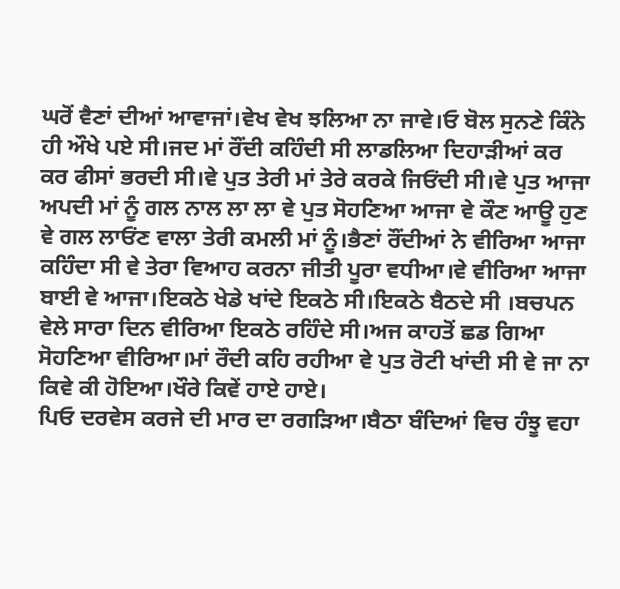ਘਰੋਂ ਵੈਣਾਂ ਦੀਆਂ ਆਵਾਜਾਂ।ਵੇਖ ਵੇਖ ਝਲਿਆ ਨਾ ਜਾਵੇ।ਓ ਬੋਲ ਸੁਨਣੇ ਕਿੰਨੇ ਹੀ ਔਖੇ ਪਏ ਸੀ।ਜਦ ਮਾਂ ਰੌਂਦੀ ਕਹਿੰਦੀ ਸੀ ਲਾਡਲਿਆ ਦਿਹਾੜੀਆਂ ਕਰ ਕਰ ਫੀਸਾਂ ਭਰਦੀ ਸੀ।ਵੇ ਪੁਤ ਤੇਰੀ ਮਾਂ ਤੇਰੇ ਕਰਕੇ ਜਿਓਂਦੀ ਸੀ।ਵੇ ਪੁਤ ਆਜਾ ਅਪਦੀ ਮਾਂ ਨੂੰ ਗਲ ਨਾਲ ਲਾ ਲਾ ਵੇ ਪੁਤ ਸੋਹਣਿਆ ਆਜਾ ਵੇ ਕੌਣ ਆਊ ਹੁਣ ਵੇ ਗਲ ਲਾਓਂਣ ਵਾਲਾ ਤੇਰੀ ਕਮਲੀ ਮਾਂ ਨੂੰ।ਭੈਣਾਂ ਰੌਂਦੀਆਂ ਨੇ ਵੀਰਿਆ ਆਜਾ ਕਹਿੰਦਾ ਸੀ ਵੇ ਤੇਰਾ ਵਿਆਹ ਕਰਨਾ ਜੀਤੀ ਪੂਰਾ ਵਧੀਆ।ਵੇ ਵੀਰਿਆ ਆਜਾ ਬਾਈ ਵੇ ਆਜਾ।ਇਕਠੇ ਖੇਡੇ ਖਾਂਦੇ ਇਕਠੇ ਸੀ।ਇਕਠੇ ਬੈਠਦੇ ਸੀ ।ਬਚਪਨ ਵੇਲੇ ਸਾਰਾ ਦਿਨ ਵੀਰਿਆ ਇਕਠੇ ਰਹਿੰਦੇ ਸੀ।ਅਜ ਕਾਹਤੋਂ ਛਡ ਗਿਆ ਸੋਹਣਿਆ ਵੀਰਿਆ।ਮਾਂ ਰੌਦੀ ਕਹਿ ਰਹੀਆ ਵੇ ਪੁਤ ਰੋਟੀ ਖਾਂਦੀ ਸੀ ਵੇ ਜਾ ਨਾ ਕਿਵੇ ਕੀ ਹੋਇਆ।ਖੌਰੇ ਕਿਵੇਂ ਹਾਏ ਹਾਏ।
ਪਿਓ ਦਰਵੇਸ ਕਰਜੇ ਦੀ ਮਾਰ ਦਾ ਰਗੜਿਆ।ਬੈਠਾ ਬੰਦਿਆਂ ਵਿਚ ਹੰਝੂ ਵਹਾ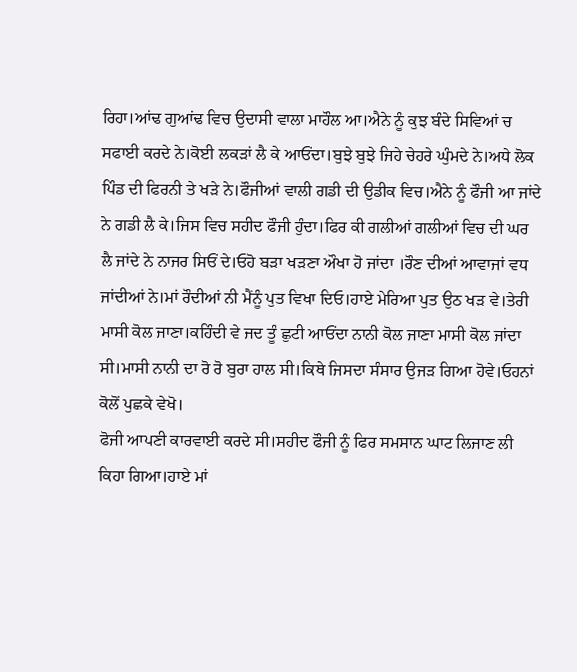ਰਿਹਾ।ਆਂਢ ਗੁਆਂਢ ਵਿਚ ਉਦਾਸੀ ਵਾਲਾ ਮਾਹੌਲ ਆ।ਐਨੇ ਨੂੰ ਕੁਝ ਬੰਦੇ ਸਿਵਿਆਂ ਚ ਸਫਾਈ ਕਰਦੇ ਨੇ।ਕੋਈ ਲਕੜਾਂ ਲੈ ਕੇ ਆਓਂਦਾ।ਬੁਝੇ ਬੁਝੇ ਜਿਹੇ ਚੇਹਰੇ ਘੁੰਮਦੇ ਨੇ।ਅਧੇ ਲੋਕ ਪਿੰਡ ਦੀ ਫਿਰਨੀ ਤੇ ਖੜੇ ਨੇ।ਫੌਜੀਆਂ ਵਾਲੀ ਗਡੀ ਦੀ ਉਡੀਕ ਵਿਚ।ਐਨੇ ਨੂੰ ਫੌਜੀ ਆ ਜਾਂਦੇ ਨੇ ਗਡੀ ਲੈ ਕੇ।ਜਿਸ ਵਿਚ ਸਹੀਦ ਫੌਜੀ ਹੁੰਦਾ।ਫਿਰ ਕੀ ਗਲੀਆਂ ਗਲੀਆਂ ਵਿਚ ਦੀ ਘਰ ਲੈ ਜਾਂਦੇ ਨੇ ਨਾਜਰ ਸਿਓਂ ਦੇ।ਓਹੋ ਬੜਾ ਖੜਣਾ ਔਖਾ ਹੋ ਜਾਂਦਾ ।ਰੌਣ ਦੀਆਂ ਆਵਾਜਾਂ ਵਧ ਜਾਂਦੀਆਂ ਨੇ।ਮਾਂ ਰੌਦੀਆਂ ਨੀ ਮੈਂਨੂੰ ਪੁਤ ਵਿਖਾ ਦਿਓ।ਹਾਏ ਮੇਰਿਆ ਪੁਤ ਉਠ ਖੜ ਵੇ।ਤੇਰੀ ਮਾਸੀ ਕੋਲ ਜਾਣਾ।ਕਹਿੰਦੀ ਵੇ ਜਦ ਤੂੰ ਛੁਟੀ ਆਓਂਦਾ ਨਾਨੀ ਕੋਲ ਜਾਣਾ ਮਾਸੀ ਕੋਲ ਜਾਂਦਾ ਸੀ।ਮਾਸੀ ਨਾਨੀ ਦਾ ਰੋ ਰੋ ਬੁਰਾ ਹਾਲ ਸੀ।ਕਿਥੇ ਜਿਸਦਾ ਸੰਸਾਰ ਉਜੜ ਗਿਆ ਹੋਵੇ।ਓਹਨਾਂ ਕੋਲੋਂ ਪੁਛਕੇ ਵੇਖੋ।
ਫੋਜੀ ਆਪਣੀ ਕਾਰਵਾਈ ਕਰਦੇ ਸੀ।ਸਹੀਦ ਫੌਜੀ ਨੂੰ ਫਿਰ ਸਮਸਾਨ ਘਾਟ ਲਿਜਾਣ ਲੀ ਕਿਹਾ ਗਿਆ।ਹਾਏ ਮਾਂ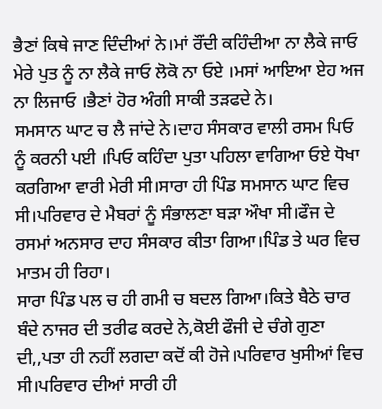ਭੈਣਾਂ ਕਿਥੇ ਜਾਣ ਦਿੰਦੀਆਂ ਨੇ।ਮਾਂ ਰੌਂਦੀ ਕਹਿੰਦੀਆ ਨਾ ਲੈਕੇ ਜਾਓ ਮੇਰੇ ਪੁਤ ਨੂੰ ਨਾ ਲੈਕੇ ਜਾਓ ਲੋਕੋ ਨਾ ਓਏ ।ਮਸਾਂ ਆਇਆ ਏਹ ਅਜ ਨਾ ਲਿਜਾਓ ।ਭੈਣਾਂ ਹੋਰ ਅੰਗੀ ਸਾਕੀ ਤੜਫਦੇ ਨੇ।
ਸਮਸਾਨ ਘਾਟ ਚ ਲੈ ਜਾਂਦੇ ਨੇ।ਦਾਹ ਸੰਸਕਾਰ ਵਾਲੀ ਰਸਮ ਪਿਓ ਨੂੰ ਕਰਨੀ ਪਈ ।ਪਿਓ ਕਹਿੰਦਾ ਪੁਤਾ ਪਹਿਲਾ ਵਾਗਿਆ ਓਏ ਧੋਖਾ ਕਰਗਿਆ ਵਾਰੀ ਮੇਰੀ ਸੀ।ਸਾਰਾ ਹੀ ਪਿੰਡ ਸਮਸਾਨ ਘਾਟ ਵਿਚ ਸੀ।ਪਰਿਵਾਰ ਦੇ ਮੈਬਰਾਂ ਨੂੰ ਸੰਭਾਲਣਾ ਬੜਾ ਔਖਾ ਸੀ।ਫੌਜ ਦੇ ਰਸਮਾਂ ਅਨਸਾਰ ਦਾਹ ਸੰਸਕਾਰ ਕੀਤਾ ਗਿਆ।ਪਿੰਡ ਤੇ ਘਰ ਵਿਚ ਮਾਤਮ ਹੀ ਰਿਹਾ।
ਸਾਰਾ ਪਿੰਡ ਪਲ ਚ ਹੀ ਗਮੀ ਚ ਬਦਲ ਗਿਆ।ਕਿਤੇ ਬੈਠੇ ਚਾਰ ਬੰਦੇ ਨਾਜਰ ਦੀ ਤਰੀਫ ਕਰਦੇ ਨੇ,ਕੋਈ ਫੌਜੀ ਦੇ ਚੰਗੇ ਗੁਣਾ ਦੀ,,ਪਤਾ ਹੀ ਨਹੀਂ ਲਗਦਾ ਕਦੋਂ ਕੀ ਹੋਜੇ।ਪਰਿਵਾਰ ਖੁਸੀਆਂ ਵਿਚ ਸੀ।ਪਰਿਵਾਰ ਦੀਆਂ ਸਾਰੀ ਹੀ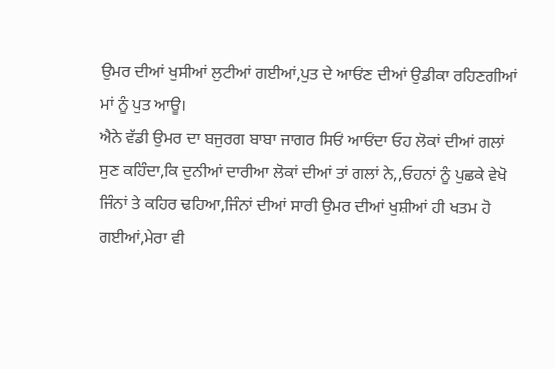ਉਮਰ ਦੀਆਂ ਖੁਸੀਆਂ ਲੁਟੀਆਂ ਗਈਆਂ,ਪੁਤ ਦੇ ਆਓਂਣ ਦੀਆਂ ਉਡੀਕਾ ਰਹਿਣਗੀਆਂ ਮਾਂ ਨੂੰ ਪੁਤ ਆਊ।
ਐਨੇ ਵੱਡੀ ਉਮਰ ਦਾ ਬਜੁਰਗ ਬਾਬਾ ਜਾਗਰ ਸਿਓਂ ਆਓਂਦਾ ਓਹ ਲੋਕਾਂ ਦੀਆਂ ਗਲਾਂ ਸੁਣ ਕਹਿੰਦਾ,ਕਿ ਦੁਨੀਆਂ ਦਾਰੀਆ ਲੋਕਾਂ ਦੀਆਂ ਤਾਂ ਗਲਾਂ ਨੇ,,ਓਹਨਾਂ ਨੂੰ ਪੁਛਕੇ ਵੇਖੋ ਜਿੰਨਾਂ ਤੇ ਕਹਿਰ ਢਹਿਆ,ਜਿੰਨਾਂ ਦੀਆਂ ਸਾਰੀ ਉਮਰ ਦੀਆਂ ਖੁਸ਼ੀਆਂ ਹੀ ਖਤਮ ਹੋ ਗਈਆਂ,ਮੇਰਾ ਵੀ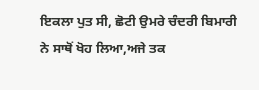ਇਕਲਾ ਪੁਤ ਸੀ, ਛੋਟੀ ਉਮਰੇ ਚੰਦਰੀ ਬਿਮਾਰੀ ਨੇ ਸਾਥੋਂ ਖੋਹ ਲਿਆ,ਅਜੇ ਤਕ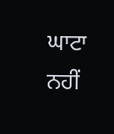ਘਾਟਾ ਨਹੀਂ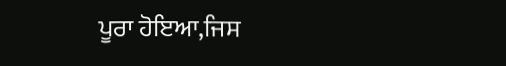ਪੂਰਾ ਹੋਇਆ,ਜਿਸ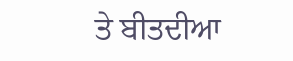ਤੇ ਬੀਤਦੀਆ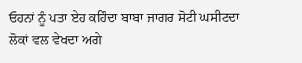ਓਹਨਾਂ ਨੂੰ ਪਤਾ ਏਹ ਕਹਿੰਦਾ ਬਾਬਾ ਜਾਗਰ ਸੋਟੀ ਘਸੀਟਦਾ ਲੋਕਾਂ ਵਲ ਵੇਖਦਾ ਅਗੇ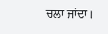ਚਲਾ ਜਾਂਦਾ।